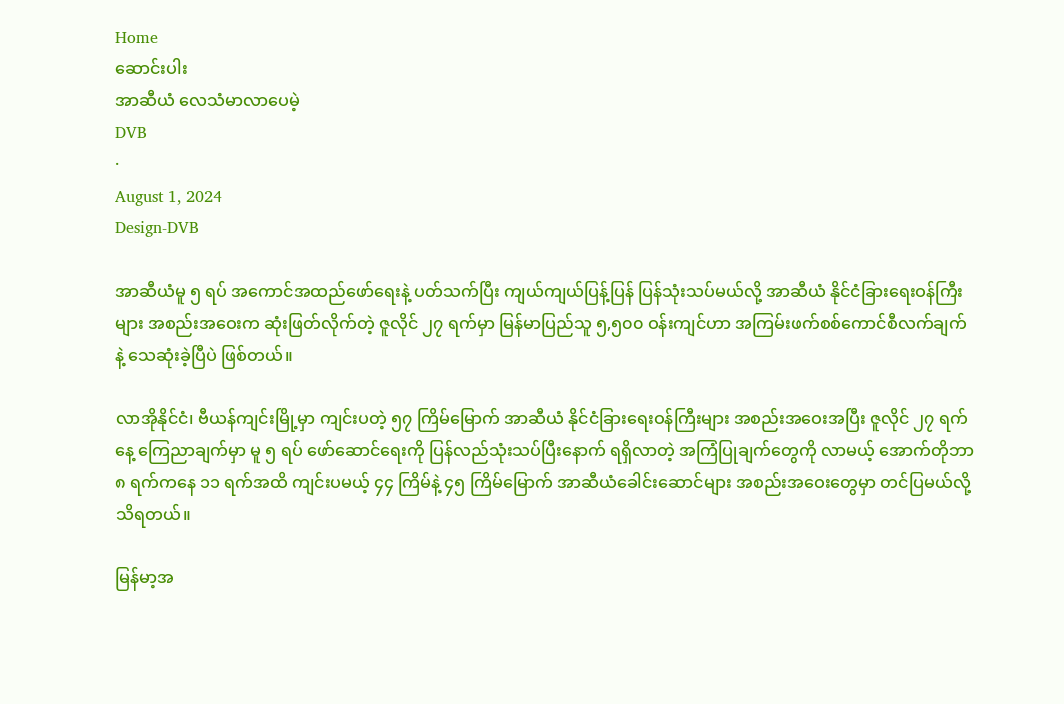Home
ဆောင်းပါး
အာဆီယံ လေသံမာလာပေမဲ့
DVB
·
August 1, 2024
Design-DVB

အာဆီယံမူ ၅ ရပ် အကောင်အထည်ဖော်ရေးနဲ့ ပတ်သက်ပြီး ကျယ်ကျယ်ပြန့်ပြန် ပြန်သုံးသပ်မယ်လို့ အာဆီယံ နိုင်ငံခြားရေးဝန်ကြီးများ အစည်းအဝေးက ဆုံးဖြတ်လိုက်တဲ့ ဇူလိုင် ၂၇ ရက်မှာ မြန်မာပြည်သူ ၅,၅၀၀ ဝန်းကျင်ဟာ အကြမ်းဖက်စစ်ကောင်စီလက်ချက်နဲ့ သေဆုံးခဲ့ပြီပဲ ဖြစ်တယ်။

လာအိုနိုင်ငံ၊ ဗီယန်ကျင်းမြို့မှာ ကျင်းပတဲ့ ၅၇ ကြိမ်မြောက် အာဆီယံ နိုင်ငံခြားရေးဝန်ကြီးများ အစည်းအဝေးအပြီး ဇူလိုင် ၂၇ ရက်နေ့ ကြေညာချက်မှာ မူ ၅ ရပ် ဖော်ဆောင်ရေးကို ပြန်လည်သုံးသပ်ပြီးနောက် ရရှိလာတဲ့ အကြံပြုချက်တွေကို လာမယ့် အောက်တိုဘာ ၈ ရက်ကနေ ၁၁ ရက်အထိ ကျင်းပမယ့် ၄၄ ကြိမ်နဲ့ ၄၅ ကြိမ်မြောက် အာဆီယံခေါင်းဆောင်များ အစည်းအဝေးတွေမှာ တင်ပြမယ်လို့ သိရတယ်။

မြန်မာ့အ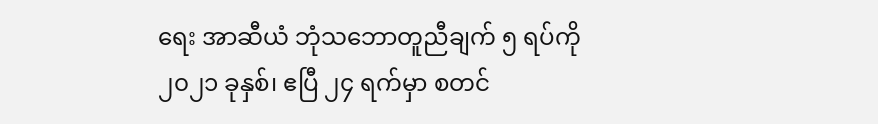ရေး အာဆီယံ ဘုံသဘောတူညီချက် ၅ ရပ်ကို ၂၀၂၁ ခုနှစ်၊ ဧပြီ ၂၄ ရက်မှာ စတင်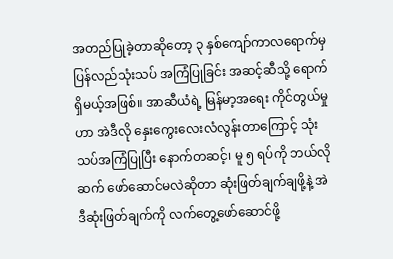အတည်ပြုခဲ့တာဆိုတော့ ၃ နှစ်ကျော်ကာလရောက်မှ ပြန်လည်သုံးသပ် အကြံပြုခြင်း အဆင့်ဆီသို့ ရောက်ရှိမယ့်အဖြစ်။ အာဆီယံရဲ့ မြန်မာ့အရေး ကိုင်တွယ်မှုဟာ အဲဒီလို နှေးကွေးလေးလံလွန်းတာကြောင့် သုံးသပ်အကြံပြုပြီး နောက်တဆင့်၊ မူ ၅ ရပ်ကို ဘယ်လိုဆက် ဖော်ဆောင်မလဲဆိုတာ ဆုံးဖြတ်ချက်ချဖို့နဲ့ အဲဒီဆုံးဖြတ်ချက်ကို လက်တွေ့ဖော်ဆောင်ဖို့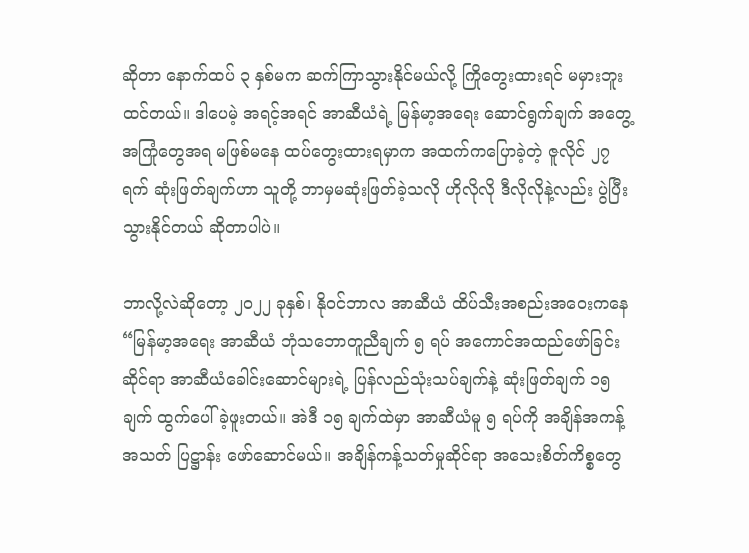ဆိုတာ နောက်ထပ် ၃ နှစ်မက ဆက်ကြာသွားနိုင်မယ်လို့ ကြိုတွေးထားရင် မမှားဘူးထင်တယ်။ ဒါပေမဲ့ အရင့်အရင် အာဆီယံရဲ့ မြန်မာ့အရေး ဆောင်ရွက်ချက် အတွေ့အကြုံတွေအရ မဖြစ်မနေ ထပ်တွေးထားရမှာက အထက်ကပြောခဲ့တဲ့ ဇူလိုင် ၂၇ ရက် ဆုံးဖြတ်ချက်ဟာ သူတို့ ဘာမှမဆုံးဖြတ်ခဲ့သလို ဟိုလိုလို ဒီလိုလိုနဲ့လည်း ပွဲပြီးသွားနိုင်တယ် ဆိုတာပါပဲ။

ဘာလို့လဲဆိုတော့ ၂၀၂၂ ခုနှစ်၊ နိုဝင်ဘာလ အာဆီယံ ထိပ်သီးအစည်းအဝေးကနေ “မြန်မာ့အရေး အာဆီယံ ဘုံသဘောတူညီချက် ၅ ရပ် အကောင်အထည်ဖော်ခြင်းဆိုင်ရာ အာဆီယံခေါင်းဆောင်များရဲ့ ပြန်လည်သုံးသပ်ချက်နဲ့ ဆုံးဖြတ်ချက် ၁၅ ချက် ထွက်ပေါ်ခဲ့ဖူးတယ်။ အဲဒီ ၁၅ ချက်ထဲမှာ အာဆီယံမူ ၅ ရပ်ကို အချိန်အကန့်အသတ် ပြဋ္ဌာန်း ဖော်ဆောင်မယ်။ အချိန်ကန့်သတ်မှုဆိုင်ရာ အသေးစိတ်ကိစ္စတွေ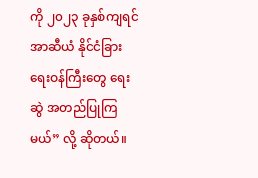ကို ၂၀၂၃ ခုနှစ်ကျရင် အာဆီယံ နိုင်ငံခြားရေးဝန်ကြီးတွေ ရေးဆွဲ အတည်ပြုကြမယ်” လို့ ဆိုတယ်။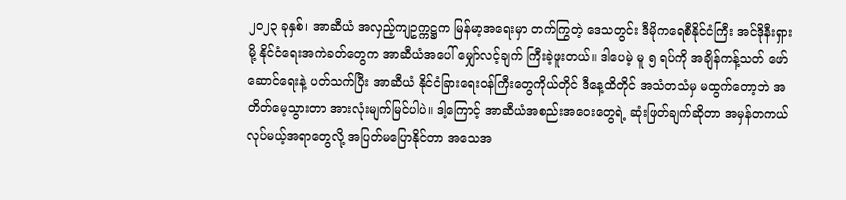၂၀၂၃ ခုနှစ်၊ အာဆီယံ အလှည့်ကျဥက္ကဋ္ဌက မြန်မာ့အရေးမှာ တက်ကြွတဲ့ ဒေသတွင်း ဒီမိုကရေစီနိုင်ငံကြီး အင်ဒိုနီးရှားမို့ နိုင်ငံရေးအကဲခတ်တွေက အာဆီယံအပေါ် မျှော်လင့်ချက် ကြီးခဲ့ဖူးတယ်။ ဒါပေမဲ့ မူ ၅ ရပ်ကို အချိန်ကန့်သတ် ဖော်ဆောင်ရေးနဲ့ ပတ်သက်ပြီး အာဆီယံ နိုင်ငံခြားရေးဝန်ကြီးတွေကိုယ်တိုင် ဒီနေ့ထိတိုင် အသံတသံမှ မထွက်တော့ဘဲ အတိတ်မေ့သွားတာ အားလုံးမျက်မြင်ပါပဲ။ ဒါ့ကြောင့် အာဆီယံအစည်းအဝေးတွေရဲ့ ဆုံးဖြတ်ချက်ဆိုတာ အမှန်တကယ်လုပ်မယ့်အရာတွေလို့ အပြတ်မပြောနိုင်တာ အသေအ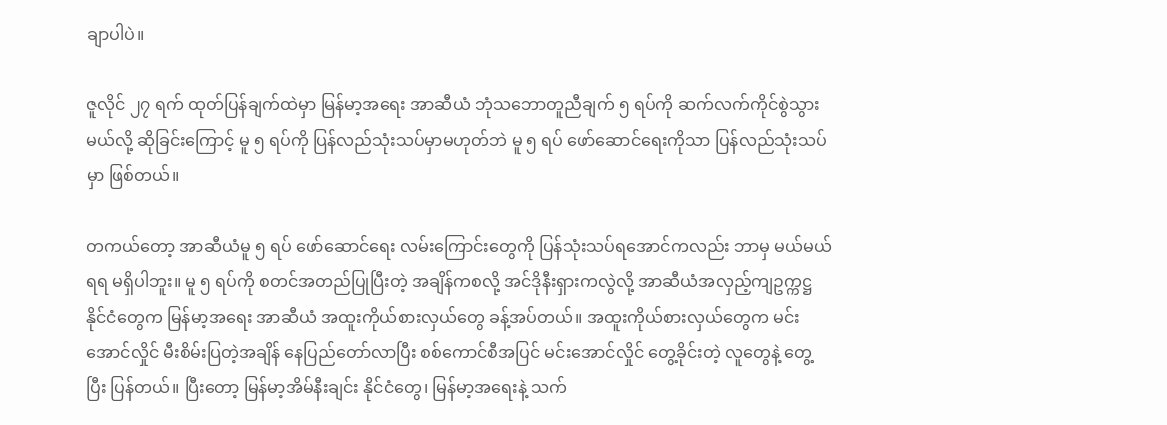ချာပါပဲ။

ဇူလိုင် ၂၇ ရက် ထုတ်ပြန်ချက်ထဲမှာ မြန်မာ့အရေး အာဆီယံ ဘုံသဘောတူညီချက် ၅ ရပ်ကို ဆက်လက်ကိုင်စွဲသွားမယ်လို့ ဆိုခြင်းကြောင့် မူ ၅ ရပ်ကို ပြန်လည်သုံးသပ်မှာမဟုတ်ဘဲ မူ ၅ ရပ် ဖော်ဆောင်ရေးကိုသာ ပြန်လည်သုံးသပ်မှာ ဖြစ်တယ်။

တကယ်တော့ အာဆီယံမူ ၅ ရပ် ဖော်ဆောင်ရေး လမ်းကြောင်းတွေကို ပြန်သုံးသပ်ရအောင်ကလည်း ဘာမှ မယ်မယ်ရရ မရှိပါဘူး။ မူ ၅ ရပ်ကို စတင်အတည်ပြုပြီးတဲ့ အချိန်ကစလို့ အင်ဒိုနီးရှားကလွဲလို့ အာဆီယံအလှည့်ကျဥက္ကဋ္ဌ နိုင်ငံတွေက မြန်မာ့အရေး အာဆီယံ အထူးကိုယ်စားလှယ်တွေ ခန့်အပ်တယ်။ အထူးကိုယ်စားလှယ်တွေက မင်းအောင်လှိုင် မီးစိမ်းပြတဲ့အချိန် နေပြည်တော်လာပြီး စစ်ကောင်စီအပြင် မင်းအောင်လှိုင် တွေ့ခိုင်းတဲ့ လူတွေနဲ့ တွေ့ပြီး ပြန်တယ်။ ပြီးတော့ မြန်မာ့အိမ်နီးချင်း နိုင်ငံတွေ၊ မြန်မာ့အရေးနဲ့ သက်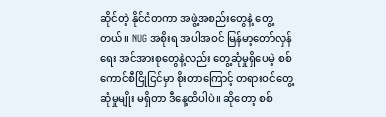ဆိုင်တဲ့ နိုင်ငံတကာ အဖွဲ့အစည်းတွေနဲ့ တွေ့တယ်။ NUG အစိုးရ အပါအဝင် မြန်မာ့တော်လှန်ရေး အင်အားစုတွေနဲ့လည်း တွေ့ဆုံမှုရှိပေမဲ့ စစ်ကောင်စီငြိုငြင်မှာ စိုးတာကြောင့် တရားဝင်တွေ့ဆုံမှုမျိုး မရှိတာ ဒီနေ့ထိပါပဲ။ ဆိုတော့ စစ်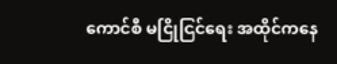ကောင်စီ မငြိုငြင်ရေး အထိုင်ကနေ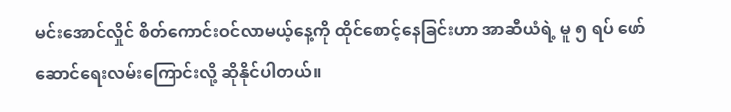မင်းအောင်လှိုင် စိတ်ကောင်းဝင်လာမယ့်နေ့ကို ထိုင်စောင့်နေခြင်းဟာ အာဆီယံရဲ့ မူ ၅ ရပ် ဖော်ဆောင်ရေးလမ်းကြောင်းလို့ ဆိုနိုင်ပါတယ်။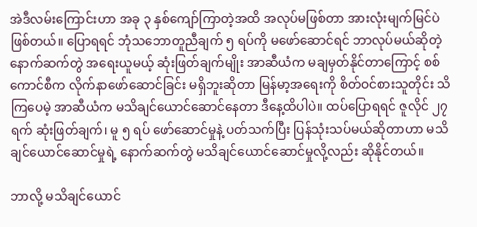အဲဒီလမ်းကြောင်းဟာ အခု ၃ နှစ်ကျော်ကြာတဲ့အထိ အလုပ်မဖြစ်တာ အားလုံးမျက်မြင်ပဲ ဖြစ်တယ်။ ပြောရရင် ဘုံသဘောတူညီချက် ၅ ရပ်ကို မဖော်ဆောင်ရင် ဘာလုပ်မယ်ဆိုတဲ့ နောက်ဆက်တွဲ အရေးယူမယ့် ဆုံးဖြတ်ချက်မျိုး အာဆီယံက မချမှတ်နိုင်တာကြောင့် စစ်ကောင်စီက လိုက်နာဖော်ဆောင်ခြင်း မရှိဘူးဆိုတာ မြန်မာ့အရေးကို စိတ်ဝင်စားသူတိုင်း သိကြပေမဲ့ အာဆီယံက မသိချင်ယောင်ဆောင်နေတာ ဒီနေ့ထိပါပဲ။ ထပ်ပြောရရင် ဇူလိုင် ၂၇ ရက် ဆုံးဖြတ်ချက်၊ မူ ၅ ရပ် ဖော်ဆောင်မှုနဲ့ ပတ်သက်ပြီး ပြန်သုံးသပ်မယ်ဆိုတာဟာ မသိချင်ယောင်ဆောင်မှုရဲ့ နောက်ဆက်တွဲ မသိချင်ယောင်ဆောင်မှုလို့လည်း ဆိုနိုင်တယ်။

ဘာလို့ မသိချင်ယောင်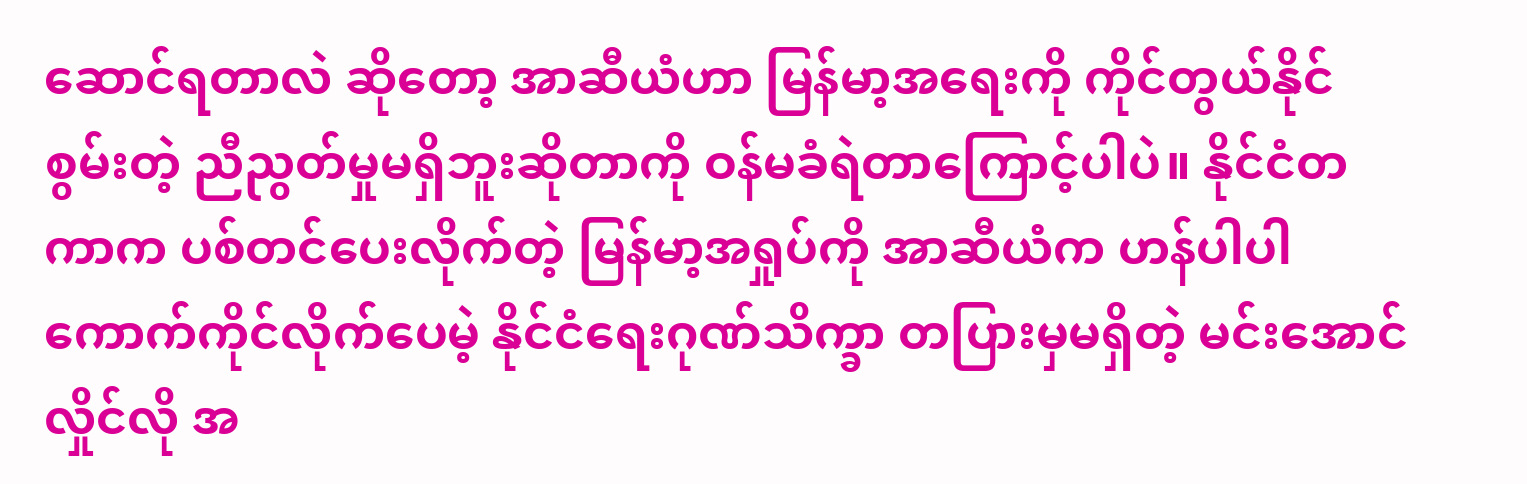ဆောင်ရတာလဲ ဆိုတော့ အာဆီယံဟာ မြန်မာ့အရေးကို ကိုင်တွယ်နိုင်စွမ်းတဲ့ ညီညွတ်မှုမရှိဘူးဆိုတာကို ဝန်မခံရဲတာကြောင့်ပါပဲ။ နိုင်ငံတကာက ပစ်တင်ပေးလိုက်တဲ့ မြန်မာ့အရှုပ်ကို အာဆီယံက ဟန်ပါပါ ကောက်ကိုင်လိုက်ပေမဲ့ နိုင်ငံရေးဂုဏ်သိက္ခာ တပြားမှမရှိတဲ့ မင်းအောင်လှိုင်လို အ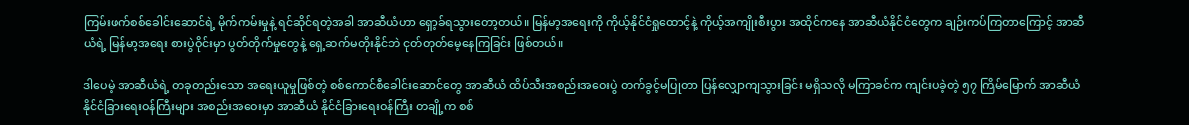ကြမ်းဖက်စစ်ခေါင်းဆောင်ရဲ့ မိုက်ကမ်းမှုနဲ့ ရင်ဆိုင်ရတဲ့အခါ အာဆီယံဟာ ရှော့ခ်ရသွားတော့တယ်။ မြန်မာ့အရေးကို ကိုယ့်နိုင်ငံရှုထောင့်နဲ့ ကိုယ့်အကျိုးစီးပွား အထိုင်ကနေ အာဆီယံနိုင်ငံတွေက ချဉ်းကပ်ကြတာကြောင့် အာဆီယံရဲ့ မြန်မာ့အရေး စားပွဲဝိုင်းမှာ ပွတ်တိုက်မှုတွေနဲ့ ရှေ့ဆက်မတိုးနိုင်ဘဲ ငုတ်တုတ်မေ့နေကြခြင်း ဖြစ်တယ်။

ဒါပေမဲ့ အာဆီယံရဲ့ တခုတည်းသော အရေးယူမှုဖြစ်တဲ့ စစ်ကောင်စီခေါင်းဆောင်တွေ အာဆီယံ ထိပ်သီးအစည်းအဝေးပွဲ တက်ခွင့်မပြုတာ ပြန်လျှောကျသွားခြင်း မရှိသလို မကြာခင်က ကျင်းပခဲ့တဲ့ ၅၇ ကြိမ်မြောက် အာဆီယံ နိုင်ငံခြားရေးဝန်ကြီးများ အစည်းအဝေးမှာ အာဆီယံ နိုင်ငံခြားရေးဝန်ကြီး တချို့က စစ်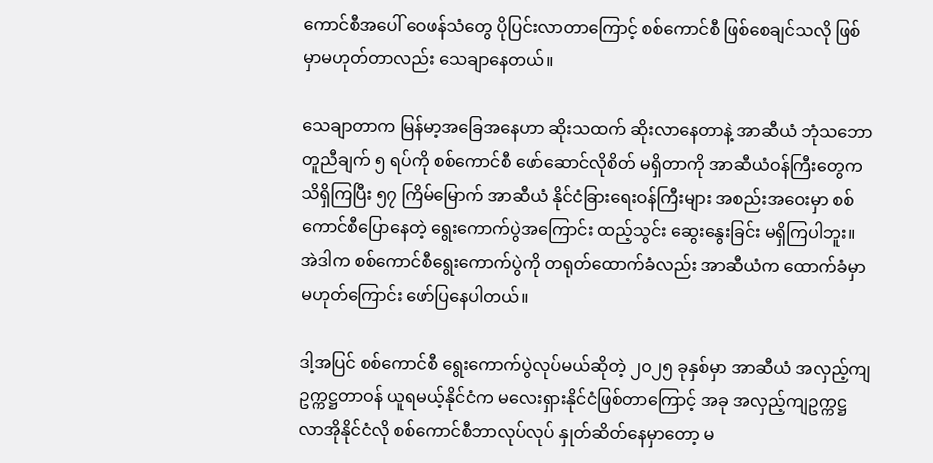ကောင်စီအပေါ် ဝေဖန်သံတွေ ပိုပြင်းလာတာကြောင့် စစ်ကောင်စီ ဖြစ်စေချင်သလို ဖြစ်မှာမဟုတ်တာလည်း သေချာနေတယ်။

သေချာတာက မြန်မာ့အခြေအနေဟာ ဆိုးသထက် ဆိုးလာနေတာနဲ့ အာဆီယံ ဘုံသဘောတူညီချက် ၅ ရပ်ကို စစ်ကောင်စီ ဖော်ဆောင်လိုစိတ် မရှိတာကို အာဆီယံဝန်ကြီးတွေက သိရှိကြပြီး ၅၇ ကြိမ်မြောက် အာဆီယံ နိုင်ငံခြားရေးဝန်ကြီးများ အစည်းအဝေးမှာ စစ်ကောင်စီပြောနေတဲ့ ရွေးကောက်ပွဲအကြောင်း ထည့်သွင်း ဆွေးနွေးခြင်း မရှိကြပါဘူး။ အဲဒါက စစ်ကောင်စီရွေးကောက်ပွဲကို တရုတ်ထောက်ခံလည်း အာဆီယံက ထောက်ခံမှာမဟုတ်ကြောင်း ဖော်ပြနေပါတယ်။

ဒါ့အပြင် စစ်ကောင်စီ ရွေးကောက်ပွဲလုပ်မယ်ဆိုတဲ့ ၂၀၂၅ ခုနှစ်မှာ အာဆီယံ အလှည့်ကျဥက္ကဋ္ဌတာဝန် ယူရမယ့်နိုင်ငံက မလေးရှားနိုင်ငံဖြစ်တာကြောင့် အခု အလှည့်ကျဥက္ကဋ္ဌ လာအိုနိုင်ငံလို စစ်ကောင်စီဘာလုပ်လုပ် နှုတ်ဆိတ်နေမှာတော့ မ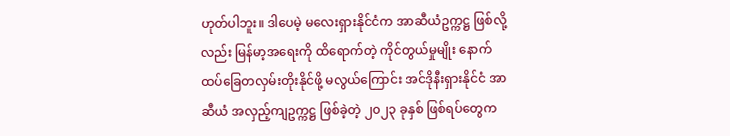ဟုတ်ပါဘူး။ ဒါပေမဲ့ မလေးရှားနိုင်ငံက အာဆီယံဥက္ကဋ္ဌ ဖြစ်လို့လည်း မြန်မာ့အရေးကို ထိရောက်တဲ့ ကိုင်တွယ်မှုမျိုး နောက်ထပ်ခြေတလှမ်းတိုးနိုင်ဖို့ မလွယ်ကြောင်း အင်ဒိုနီးရှားနိုင်ငံ အာဆီယံ အလှည့်ကျဥက္ကဋ္ဌ ဖြစ်ခဲ့တဲ့ ၂၀၂၃ ခုနှစ် ဖြစ်ရပ်တွေက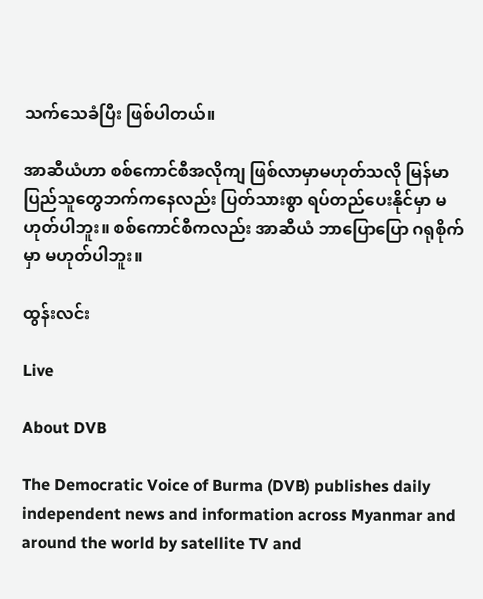သက်သေခံပြီး ဖြစ်ပါတယ်။

အာဆီယံဟာ စစ်ကောင်စီအလိုကျ ဖြစ်လာမှာမဟုတ်သလို မြန်မာပြည်သူတွေဘက်ကနေလည်း ပြတ်သားစွာ ရပ်တည်ပေးနိုင်မှာ မဟုတ်ပါဘူး။ စစ်ကောင်စီကလည်း အာဆီယံ ဘာပြောပြော ဂရုစိုက်မှာ မဟုတ်ပါဘူး။

ထွန်းလင်း

Live

About DVB

The Democratic Voice of Burma (DVB) publishes daily independent news and information across Myanmar and around the world by satellite TV and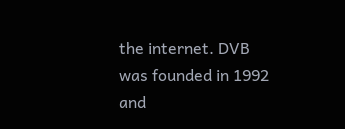the internet. DVB was founded in 1992 and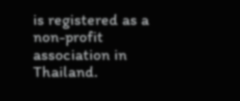is registered as a non-profit association in Thailand.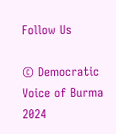Follow Us

© Democratic Voice of Burma 2024